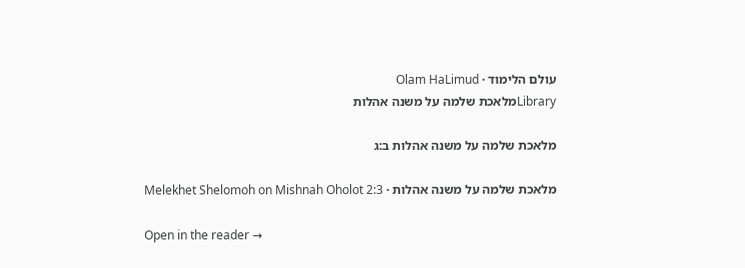עולם הלימוד · Olam HaLimud
Libraryמלאכת שלמה על משנה אהלות

מלאכת שלמה על משנה אהלות ב:ג

מלאכת שלמה על משנה אהלות · Melekhet Shelomoh on Mishnah Oholot 2:3

Open in the reader →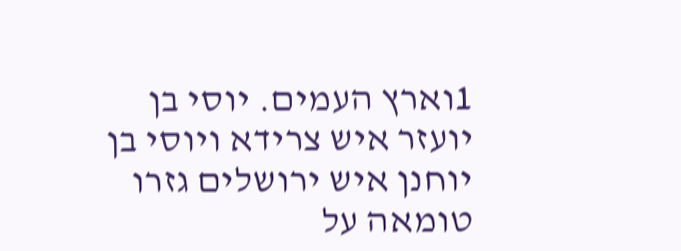1וארץ העמים. יוסי בן יועזר איש צרידא ויוסי בן יוחנן איש ירושלים גזרו טומאה על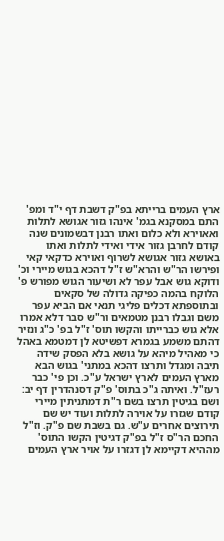ארץ העמים ברייתא בפ"ק דשבת דף י"ד ומפ' התם במסקנא בגמ' אינהו גזור אגושא לתלות ואאוירא ולא כלום ואתו רבנן דבשמונים שנה קודם לחרבן גזור אידי ואידי לתלות ואתו באושא גזור אגושא לשרוף ואוירא כדקאי קאי ופירשו הר"ש והרא"ש ז"ל דהכא בגוש מיירי וכ' ודוקא גוש אבל עפר לא ושיעור הגוש מפורש פ' הלוקח בהמה כפיקה גדולה של סקאים ובתוספתא דכלים פליגי תנאי אם הביא עפר משם וגבלו רבנן מטמאים ור"ש סבר דלא אמרו אלא גוש כברייתו והקשו תוס' ז"ל בפ' כ"ג ונזיר דהתם משמע בגמרא דפשיטא לן דמטמא באהל כי מאהיל מיהא על גושא בלא הפסק שידה תיבה ומגדל ותרצו דהכא במתני' בגוש הבא מארץ העמים לארץ ישראל ע"כ. וכן פי' כבר רעז"ל. ואיתה ג"כ בתוס' פ"ק דסנהדרין דף יב: ושם בגיטין תרצו בשם ר"ת דמתניתין מיירי קודם שגזרו על אוירה לתלות ועוד יש שם תירוצים אחרים ע"ש. גם בשבת שם פ"ק. וז"ל החכם הר"ס ז"ל בפ"ק דגיטין הקשו התוס' מההיא דקיימא לן דגזרו על אויר ארץ העמים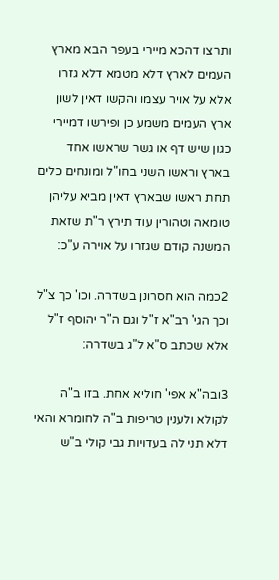ותרצו דהכא מיירי בעפר הבא מארץ העמים לארץ דלא מטמא דלא גזרו אלא על אויר עצמו והקשו דאין לשון ארץ העמים משמע כן ופירשו דמיירי כגון שיש דף או גשר שראשו אחד בארץ וראשו השני בחו"ל ומונחים כלים תחת ראשו שבארץ דאין מביא עליהן טומאה וטהורין עוד תירץ ר"ת שזאת המשנה קודם שגזרו על אוירה ע"כ:

2כמה הוא חסרונן בשדרה. וכו' כך צ"ל וכך הגי' רב"א ז"ל וגם ה"ר יהוסף ז"ל אלא שכתב ס"א ל"ג בשדרה:

3ובה"א אפי' חוליא אחת. בזו ב"ה לקולא ולענין טריפות ב"ה לחומרא והאי דלא תני לה בעדויות גבי קולי ב"ש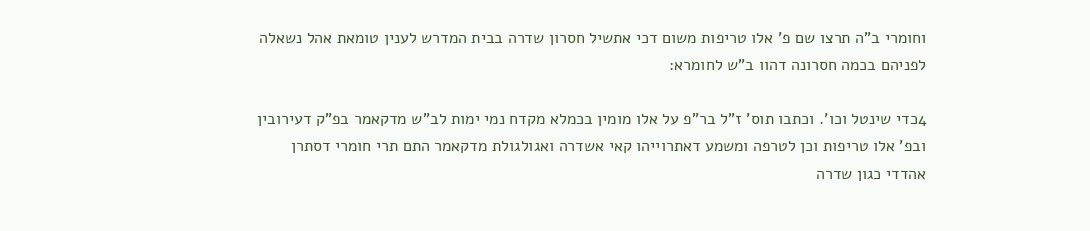וחומרי ב"ה תרצו שם פ' אלו טריפות משום דכי אתשיל חסרון שדרה בבית המדרש לענין טומאת אהל נשאלה לפניהם בכמה חסרונה דהוו ב"ש לחומרא:

4כדי שינטל וכו'. וכתבו תוס' ז"ל בר"פ על אלו מומין בכמלא מקדח נמי ימות לב"ש מדקאמר בפ"ק דעירובין ובפ' אלו טריפות וכן לטרפה ומשמע דאתרוייהו קאי אשדרה ואגולגולת מדקאמר התם תרי חומרי דסתרן אהדדי כגון שדרה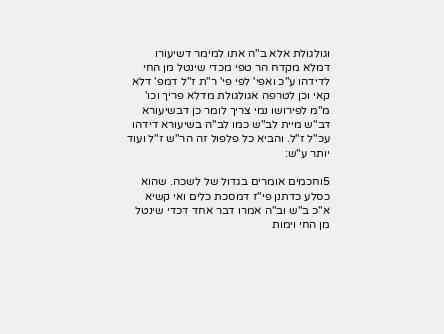וגולגולת אלא ב"ה אתו למימר דשיעורו דמלא מקדח הר טפי מכדי שינטל מן החי לדידהו ע"כ ואפי' לפי פי' ר"ת ז"ל דמפ' דלא קאי וכן לטרפה אגולגולת מדלא פריך וכו' מ"מ לפירושו נמי צריך לומר כן דבשיעורא דב"ש מיית לב"ש כמו לב"ה בשיעורא דידהו עכ"ל ז"ל. והביא כל פלפול זה הר"ש ז"ל ועוד יותר ע"ש:

5וחכמים אומרים בגדול של לשכה. שהוא כסלע כדתנן פי"ז דמסכת כלים ואי קשיא א"כ ב"ש וב"ה אמרו דבר אחד דכדי שינטל מן החי וימות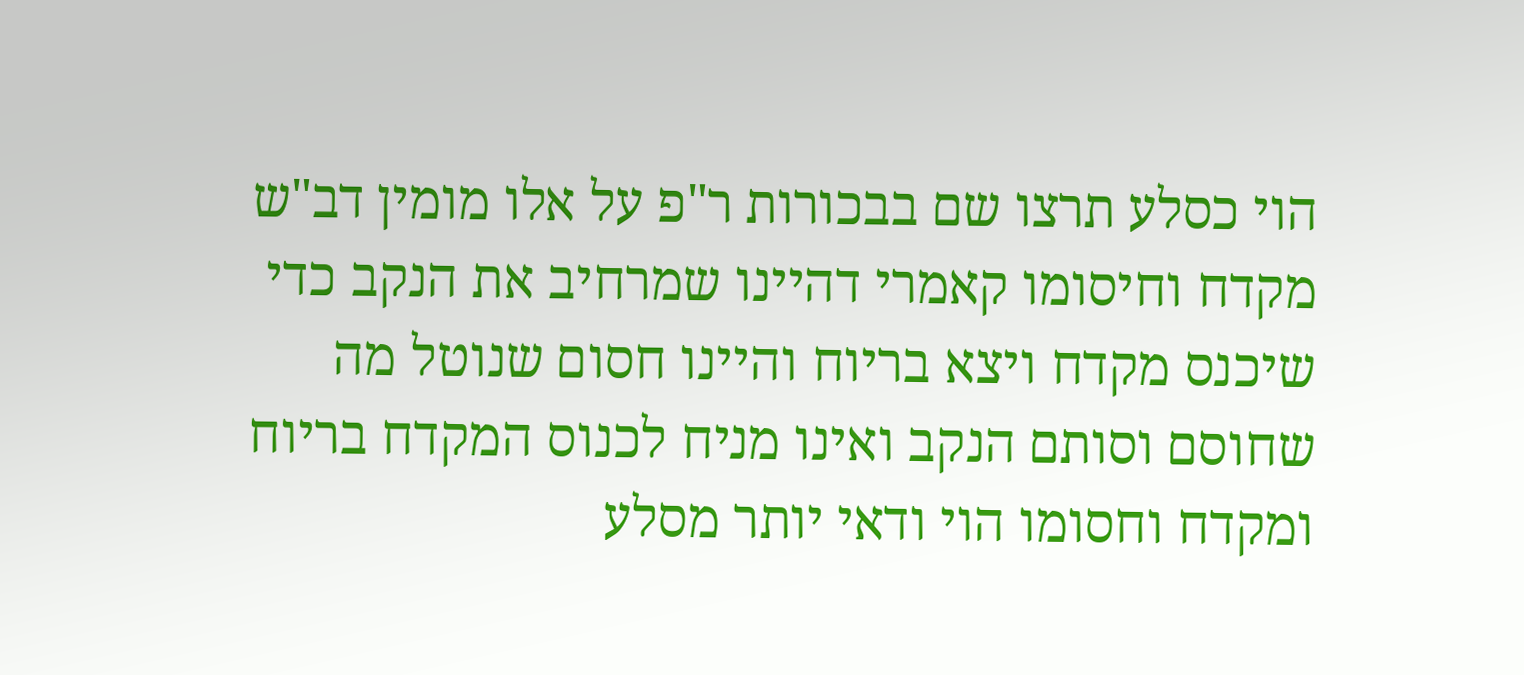הוי כסלע תרצו שם בבכורות ר"פ על אלו מומין דב"ש מקדח וחיסומו קאמרי דהיינו שמרחיב את הנקב כדי שיכנס מקדח ויצא בריוח והיינו חסום שנוטל מה שחוסם וסותם הנקב ואינו מניח לכנוס המקדח בריוח ומקדח וחסומו הוי ודאי יותר מסלע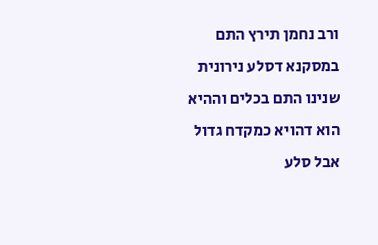ורב נחמן תירץ התם במסקנא דסלע נירונית שנינו התם בכלים וההיא הוא דהויא כמקדח גדול אבל סלע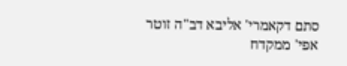סתם דקאמרי' אליבא דב"ה זוטר אפי' ממקדח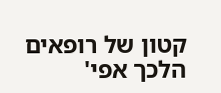קטון של רופאים הלכך אפי'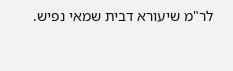לר"מ שיעורא דבית שמאי נפיש.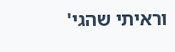וראיתי שהגי'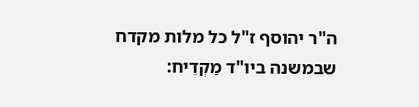ה"ר יהוסף ז"ל כל מלות מקדח שבמשנה ביו"ד מַקְדֵיח: